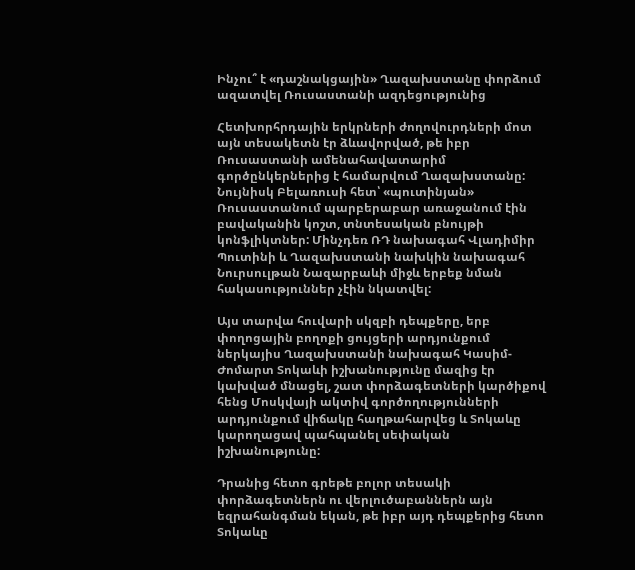Ինչու՞ է «դաշնակցային» Ղազախստանը փորձում ազատվել Ռուսաստանի ազդեցությունից

Հետխորհրդային երկրների ժողովուրդների մոտ այն տեսակետն էր ձևավորված, թե իբր Ռուսաստանի ամենահավատարիմ գործընկերներից է համարվում Ղազախստանը: Նույնիսկ Բելառուսի հետ՝ «պուտինյան» Ռուսաստանում պարբերաբար առաջանում էին բավականին կոշտ, տնտեսական բնույթի կոնֆլիկտներ: Մինչդեռ ՌԴ նախագահ Վլադիմիր Պուտինի և Ղազախստանի նախկին նախագահ Նուրսուլթան Նազարբաևի միջև երբեք նման հակասություններ չէին նկատվել:

Այս տարվա հուվարի սկզբի դեպքերը, երբ փողոցային բողոքի ցույցերի արդյունքում ներկայիս Ղազախստանի նախագահ Կասիմ-Ժոմարտ Տոկաևի իշխանությունը մազից էր կախված մնացել, շատ փորձագետների կարծիքով հենց Մոսկվայի ակտիվ գործողությունների արդյունքում վիճակը հաղթահարվեց և Տոկաևը կարողացավ պահպանել սեփական իշխանությունը:

Դրանից հետո գրեթե բոլոր տեսակի փորձագետներն ու վերլուծաբաններն այն եզրահանգման եկան, թե իբր այդ դեպքերից հետո Տոկաևը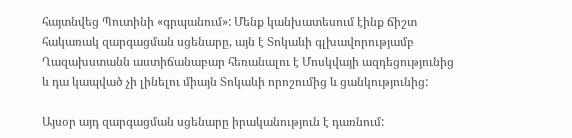հայտնվեց Պուտինի «գրպանում»: Մենք կանխատեսում էինք ճիշտ հակառակ զարգացման սցենարը, այն է Տոկաևի գլխավորությամբ Ղազախստանն աստիճանաբար հեռանալու է Մոսկվայի ազդեցությունից և դա կապված չի լինելու միայն Տոկաևի որոշումից և ցանկությունից:

Այսօր այդ զարգացման սցենարը իրականություն է դառնում: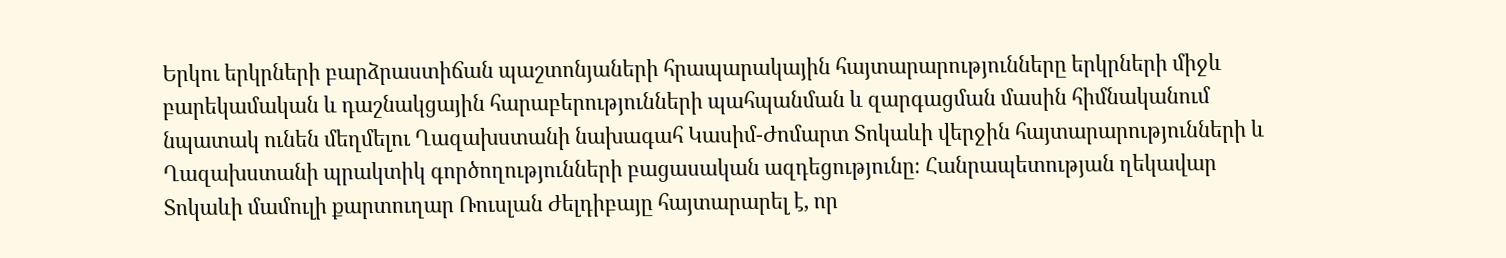Երկու երկրների բարձրաստիճան պաշտոնյաների հրապարակային հայտարարությունները երկրների միջև բարեկամական և դաշնակցային հարաբերությունների պահպանման և զարգացման մասին հիմնականում նպատակ ունեն մեղմելու Ղազախստանի նախագահ Կասիմ-Ժոմարտ Տոկաևի վերջին հայտարարությունների և Ղազախստանի պրակտիկ գործողությունների բացասական ազդեցությունը։ Հանրապետության ղեկավար Տոկաևի մամուլի քարտուղար Ռուսլան Ժելդիբայը հայտարարել է, որ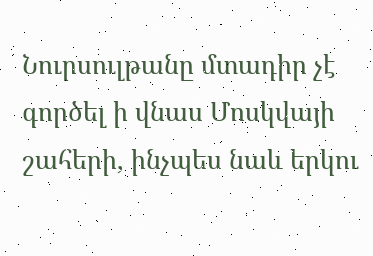Նուրսուլթանը մտադիր չէ գործել ի վնաս Մոսկվայի շահերի, ինչպես նաև երկու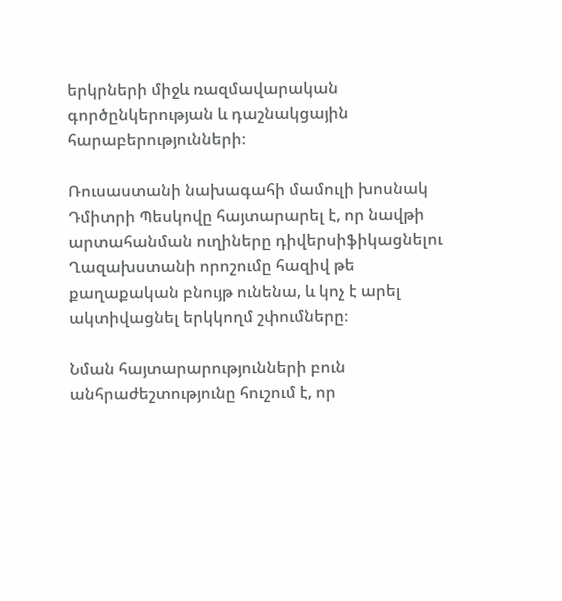երկրների միջև ռազմավարական գործընկերության և դաշնակցային հարաբերությունների։

Ռուսաստանի նախագահի մամուլի խոսնակ Դմիտրի Պեսկովը հայտարարել է, որ նավթի արտահանման ուղիները դիվերսիֆիկացնելու Ղազախստանի որոշումը հազիվ թե քաղաքական բնույթ ունենա, և կոչ է արել ակտիվացնել երկկողմ շփումները։

Նման հայտարարությունների բուն անհրաժեշտությունը հուշում է, որ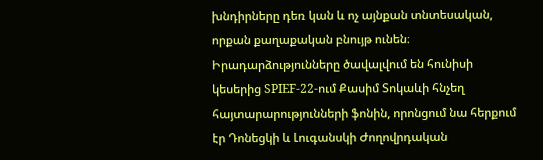խնդիրները դեռ կան և ոչ այնքան տնտեսական, որքան քաղաքական բնույթ ունեն։ Իրադարձությունները ծավալվում են հունիսի կեսերից SPIEF-22-ում Քասիմ Տոկաևի հնչեղ հայտարարությունների ֆոնին, որոնցում նա հերքում էր Դոնեցկի և Լուգանսկի Ժողովրդական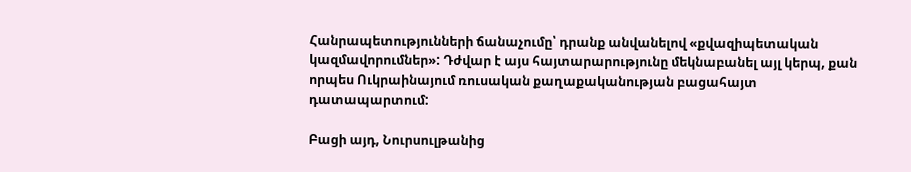Հանրապետությունների ճանաչումը՝ դրանք անվանելով «քվազիպետական կազմավորումներ»: Դժվար է այս հայտարարությունը մեկնաբանել այլ կերպ, քան որպես Ուկրաինայում ռուսական քաղաքականության բացահայտ դատապարտում:

Բացի այդ, Նուրսուլթանից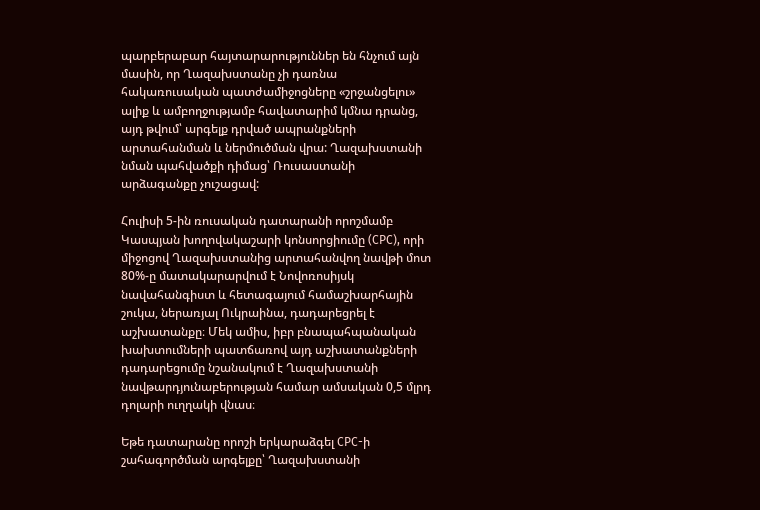պարբերաբար հայտարարություններ են հնչում այն մասին, որ Ղազախստանը չի դառնա հակառուսական պատժամիջոցները «շրջանցելու» ալիք և ամբողջությամբ հավատարիմ կմնա դրանց, այդ թվում՝ արգելք դրված ապրանքների արտահանման և ներմուծման վրա: Ղազախստանի նման պահվածքի դիմաց՝ Ռուսաստանի արձագանքը չուշացավ:

Հուլիսի 5-ին ռուսական դատարանի որոշմամբ Կասպյան խողովակաշարի կոնսորցիումը (CPC), որի միջոցով Ղազախստանից արտահանվող նավթի մոտ 80%-ը մատակարարվում է Նովոռոսիյսկ նավահանգիստ և հետագայում համաշխարհային շուկա, ներառյալ Ուկրաինա, դադարեցրել է աշխատանքը։ Մեկ ամիս, իբր բնապահպանական խախտումների պատճառով այդ աշխատանքների դադարեցումը նշանակում է Ղազախստանի նավթարդյունաբերության համար ամսական 0,5 մլրդ դոլարի ուղղակի վնաս։

Եթե դատարանը որոշի երկարաձգել CPC-ի շահագործման արգելքը՝ Ղազախստանի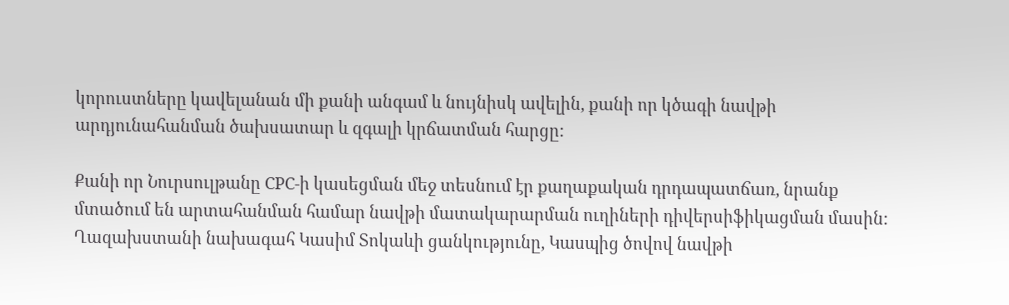կորուստները կավելանան մի քանի անգամ և նույնիսկ ավելին, քանի որ կծագի նավթի արդյունահանման ծախսատար և զգալի կրճատման հարցը:

Քանի որ Նուրսուլթանը CPC-ի կասեցման մեջ տեսնում էր քաղաքական դրդապատճառ, նրանք մտածում են արտահանման համար նավթի մատակարարման ուղիների դիվերսիֆիկացման մասին: Ղազախստանի նախագահ Կասիմ Տոկաևի ցանկությունը, Կասպից ծովով նավթի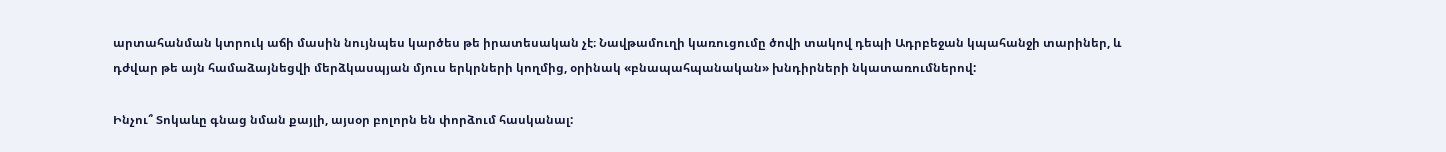արտահանման կտրուկ աճի մասին նույնպես կարծես թե իրատեսական չէ։ Նավթամուղի կառուցումը ծովի տակով դեպի Ադրբեջան կպահանջի տարիներ, և դժվար թե այն համաձայնեցվի մերձկասպյան մյուս երկրների կողմից, օրինակ «բնապահպանական» խնդիրների նկատառումներով:

Ինչու՞ Տոկաևը գնաց նման քայլի, այսօր բոլորն են փորձում հասկանալ: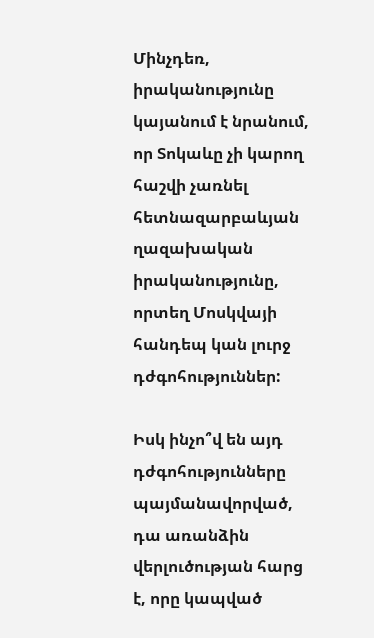Մինչդեռ, իրականությունը կայանում է նրանում, որ Տոկաևը չի կարող հաշվի չառնել հետնազարբաևյան ղազախական իրականությունը, որտեղ Մոսկվայի հանդեպ կան լուրջ դժգոհություններ:

Իսկ ինչո՞վ են այդ դժգոհությունները պայմանավորված, դա առանձին վերլուծության հարց է, որը կապված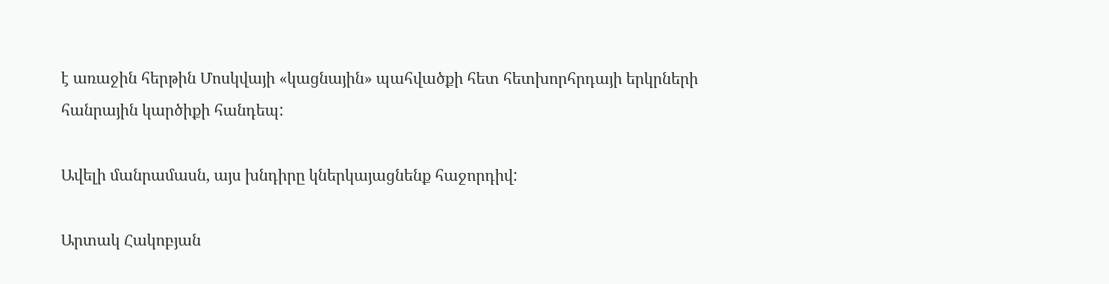է առաջին հերթին Մոսկվայի «կացնային» պահվածքի հետ հետխորհրդայի երկրների հանրային կարծիքի հանդեպ:

Ավելի մանրամասն, այս խնդիրը կներկայացնենք հաջորդիվ:

Արտակ Հակոբյան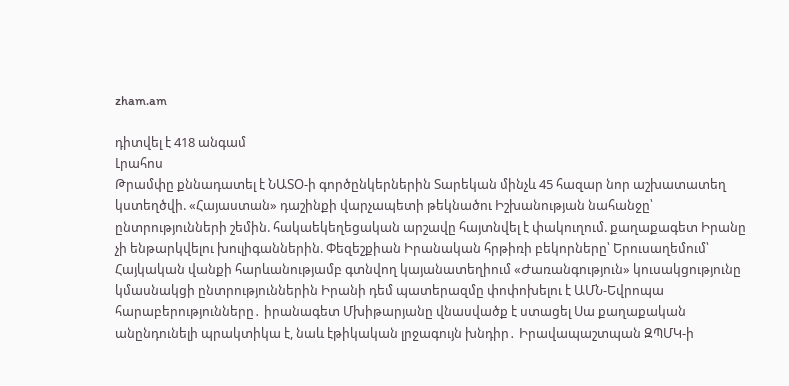zham.am

դիտվել է 418 անգամ
Լրահոս
Թրամփը քննադատել է ՆԱՏՕ-ի գործընկերներին Տարեկան մինչև 45 հազար նոր աշխատատեղ կստեղծվի. «Հայաստան» դաշինքի վարչապետի թեկնածու Իշխանության նահանջը՝ ընտրությունների շեմին. հակաեկեղեցական արշավը հայտնվել է փակուղում. քաղաքագետ Իրանը չի ենթարկվելու խուլիգաններին. Փեզեշքիան Իրանական հրթիռի բեկորները՝ Երուսաղեմում՝ Հայկական վանքի հարևանությամբ գտնվող կայանատեղիում «Ժառանգություն» կուսակցությունը կմասնակցի ընտրություններին Իրանի դեմ պատերազմը փոփոխելու է ԱՄՆ-Եվրոպա հարաբերությունները․ իրանագետ Մխիթարյանը վնասվածք է ստացել Սա քաղաքական անընդունելի պրակտիկա է, նաև էթիկական լրջագույն խնդիր․ Իրավապաշտպան ԶՊՄԿ-ի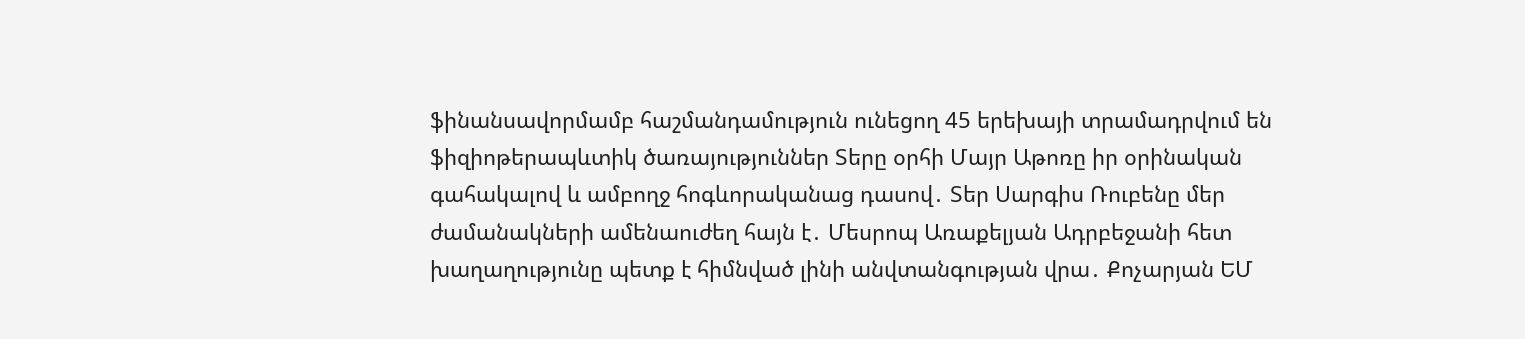ֆինանսավորմամբ հաշմանդամություն ունեցող 45 երեխայի տրամադրվում են ֆիզիոթերապևտիկ ծառայություններ Տերը օրհի Մայր Աթոռը իր օրինական գահակալով և ամբողջ հոգևորականաց դասով․ Տեր Սարգիս Ռուբենը մեր ժամանակների ամենաուժեղ հայն է․ Մեսրոպ Առաքելյան Ադրբեջանի հետ խաղաղությունը պետք է հիմնված լինի անվտանգության վրա․ Քոչարյան ԵՄ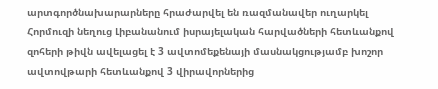արտգործնախարարները հրաժարվել են ռազմանավեր ուղարկել Հորմուզի նեղուց Լիբանանում իսրայելական հարվածների հետևանքով զոհերի թիվն ավելացել է 3 ավտոմեքենայի մասնակցությամբ խոշոր ավտովթարի հետևանքով 3 վիրավորներից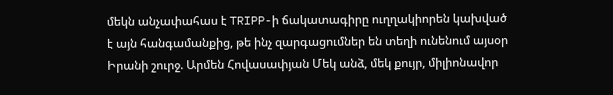մեկն անչափահաս է TRIPP-ի ճակատագիրը ուղղակիորեն կախված է այն հանգամանքից, թե ինչ զարգացումներ են տեղի ունենում այսօր Իրանի շուրջ. Արմեն Հովասափյան Մեկ անձ, մեկ քույր, միլիոնավոր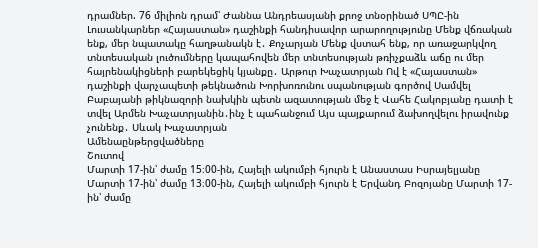դրամներ. 76 միլիոն դրամ՝ Ժաննա Անդրեասյանի քրոջ տնօրինած ՍՊԸ-ին Լուսանկարներ «Հայաստան» դաշինքի հանդիսավոր արարողությունը Մենք վճռական ենք, մեր նպատակը հաղթանակն է․ Քոչարյան Մենք վստահ ենք, որ առաջարկվող տնտեսական լուծումները կապահովեն մեր տնտեսության թռիչքաձև աճը ու մեր հայրենակիցների բարեկեցիկ կյանքը․ Արթուր Խաչատրյան Ով է «Հայաստան» դաշինքի վարչապետի թեկնածուն Խորխոռունու սպանության գործով Սամվել Բաբայանի թիկնազորի նախկին պետն ազատության մեջ է Վահե Հակոբյանը դատի է տվել Արմեն Խաչատրյանին․ինչ է պահանջում Այս պայքարում ձախողվելու իրավունք չունենք․ Սևակ Խաչատրյան
Ամենաընթերցվածները
Շուտով
Մարտի 17-ին՝ ժամը 15։00-ին, Հայելի ակումբի հյուրն է Անաստաս Իսրայելյանը Մարտի 17-ին՝ ժամը 13։00-ին, Հայելի ակումբի հյուրն է Երվանդ Բոզոյանը Մարտի 17-ին՝ ժամը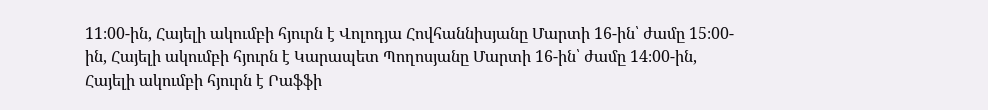11։00-ին, Հայելի ակումբի հյուրն է Վոլոդյա Հովհաննիսյանը Մարտի 16-ին՝ ժամը 15։00-ին, Հայելի ակումբի հյուրն է Կարապետ Պողոսյանը Մարտի 16-ին՝ ժամը 14։00-ին, Հայելի ակումբի հյուրն է Րաֆֆի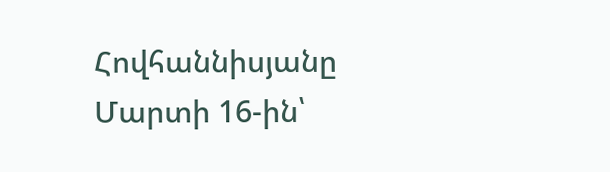Հովհաննիսյանը Մարտի 16-ին՝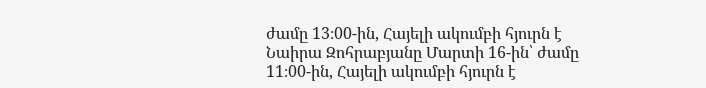ժամը 13։00-ին, Հայելի ակումբի հյուրն է Նաիրա Զոհրաբյանը Մարտի 16-ին՝ ժամը 11։00-ին, Հայելի ակումբի հյուրն է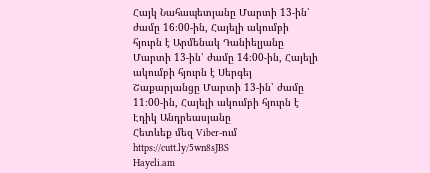Հայկ Նահապետյանը Մարտի 13-ին՝ ժամը 16։00-ին, Հայելի ակումբի հյուրն է Արմենակ Դանիելյանը Մարտի 13-ին՝ ժամը 14։00-ին, Հայելի ակումբի հյուրն է Սերգեյ Շաքարյանցը Մարտի 13-ին՝ ժամը 11։00-ին, Հայելի ակումբի հյուրն է Էդիկ Անդրեասյանը
Հետևեք մեզ Viber-ում https://cutt.ly/5wn8sJBS
Hayeli.am